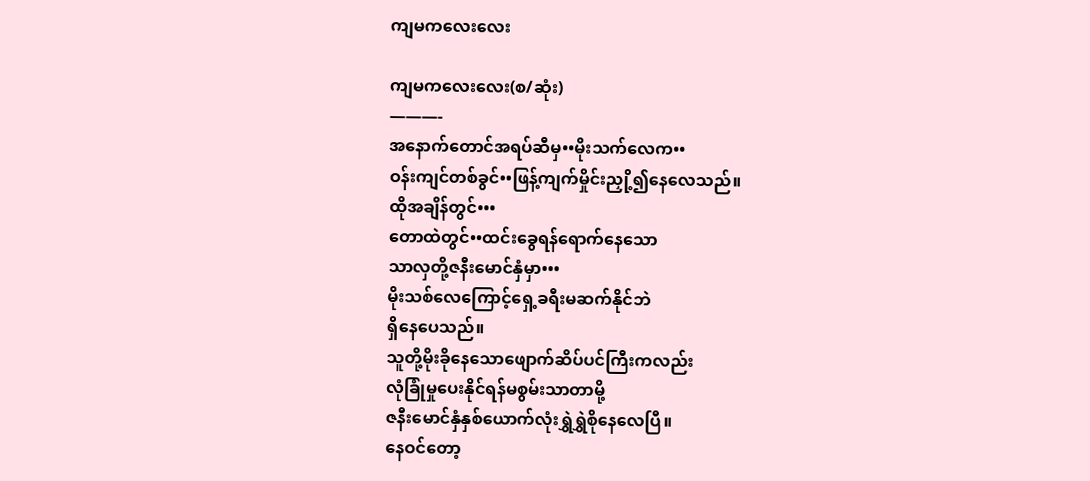ကျမကလေးလေး

ကျမကလေးလေး(စ/ဆုံး)
———-
အနောက်တောင်အရပ်ဆီမှ••မိုးသက်လေက••
ဝန်းကျင်တစ်ခွင်••ဖြန့်ကျက်မှိုင်းညှို့၍နေလေသည်။
ထိုအချိန်တွင်•••
တောထဲတွင်••ထင်းခွေရန်ရောက်နေသော
သာလှတို့ဇနီးမောင်နှံမှာ•••
မိုးသစ်လေကြောင့်ရှေ့ခရီးမဆက်နိုင်ဘဲ
ရှိနေပေသည်။
သူတို့မိုးခိုနေသောဖျောက်ဆိပ်ပင်ကြီးကလည်း
လုံခြုံမှုပေးနိုင်ရန်မစွမ်းသာတာမို့
ဇနီးမောင်နှံနှစ်ယောက်လုံးရွှဲရွှဲစိုနေလေပြီ။
နေဝင်တော့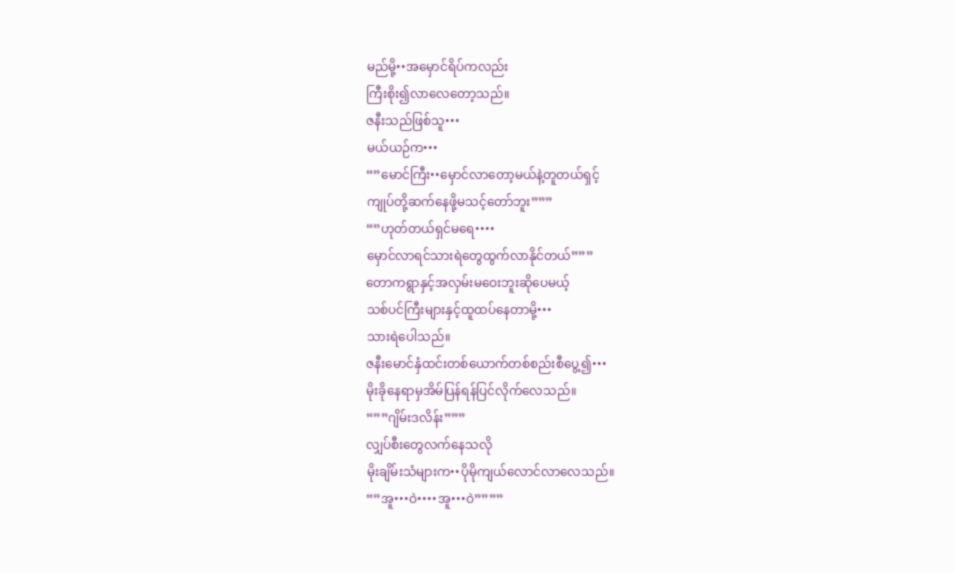မည်မို့••အမှောင်ရိပ်ကလည်း
ကြီးစိုး၍လာလေတော့သည်။
ဇနီးသည်ဖြစ်သူ•••
မယ်ယဉ်က•••
“”မောင်ကြီး••မှောင်လာတော့မယ်နဲ့တူတယ်ရှင့်
ကျုပ်တို့ဆက်နေဖို့မသင့်တော်ဘူး”””
“”ဟုတ်တယ်ရှင်မရေ••••
မှောင်လာရင်သားရဲတွေထွက်လာနိုင်တယ်”””
တောကရွာနှင့်အလှမ်းမဝေးဘူးဆိုပေမယ့်
သစ်ပင်ကြီးများနှင့်ထူထပ်နေတာမို့•••
သားရဲပေါသည်။
ဇနီးမောင်နှံထင်းတစ်ယောက်တစ်စည်းစီပွေ့၍•••
မိုးခိုနေရာမှအိမ်ပြန်ရန်ပြင်လိုက်လေသည်။
“””ဂျိမ်းဒလိန်း”””
လျှပ်စီးတွေလက်နေသလို
မိုးချိမ်းသံများက••ပိုမိုကျယ်လောင်လာလေသည်။
“”အူ•••ဝဲ••••အူ•••ဝဲ””””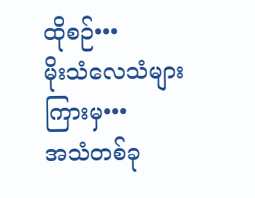ထိုစဉ်•••
မိုးသံလေသံများကြားမှ•••
အသံတစ်ခု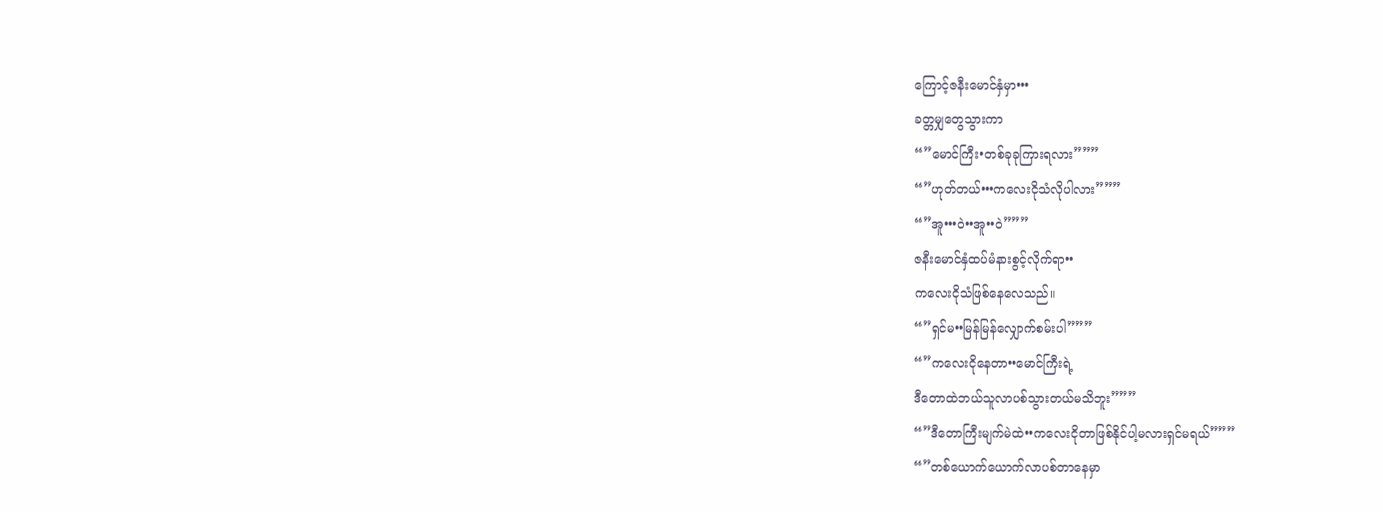ကြောင့်ဇနီးမောင်နှံမှာ•••
ခတ္တမျှတွေသွားကာ
“”မောင်ကြီး•တစ်ခုခုကြားရလား”””
“”ဟုတ်တယ်•••ကလေးငိုသံလိုပါလား”””
“”အူ•••ဝဲ••အူ••ဝဲ”””
ဇနီးမောင်နှံထပ်မံနားစွင့်လိုက်ရာ••
ကလေးငိုသံဖြစ်နေလေသည်။
“”ရှင်မ••မြန်မြန်လျှောက်စမ်းပါ”””
“”ကလေးငိုနေတာ••မောင်ကြီးရဲ့
ဒီတောထဲဘယ်သူလာပစ်သွားတယ်မသိဘူး”””
“”ဒီတောကြီးမျက်မဲထဲ••ကလေးငိုတာဖြစ်နိုင်ပါ့မလားရှင်မရယ်”””
“”တစ်ယောက်ယောက်လာပစ်တာနေမှာ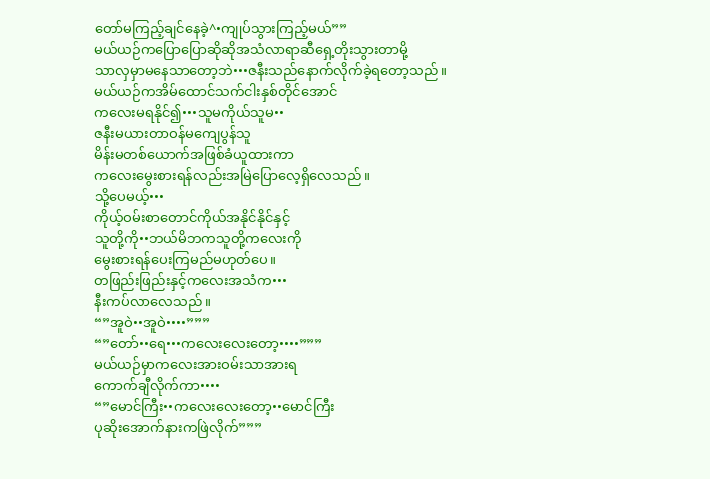တော်မကြည့်ချင်နေခဲ့^•ကျုပ်သွားကြည့်မယ်””
မယ်ယဉ်ကပြောပြောဆိုဆိုအသံလာရာဆီရှေ့တိုးသွားတာမို့
သာလှမှာမနေသာတော့ဘဲ•••ဇနီးသည်နောက်လိုက်ခဲ့ရတော့သည်။
မယ်ယဉ်ကအိမ်ထောင်သက်ငါးနှစ်တိုင်အောင်
ကလေးမရနိုင်၍•••သူမကိုယ်သူမ••
ဇနီးမယားတာဝန်မကျေပွန်သူ
မိန်းမတစ်ယောက်အဖြစ်ခံယူထားကာ
ကလေးမွေးစားရန်လည်းအမြဲပြောလေ့ရှိလေသည်။
သို့ပေမယ့်•••
ကိုယ့်ဝမ်းစာတောင်ကိုယ်အနိုင်နိုင်နှင့်
သူတို့ကို••ဘယ်မိဘကသူတို့ကလေးကို
မွေးစားရန်ပေးကြမည်မဟုတ်ပေ။
တဖြည်းဖြည်းနှင့်ကလေးအသံက•••
နီးကပ်လာလေသည်။
“”အူဝဲ••အူဝဲ••••”””
“”တော်••ရေ•••ကလေးလေးတော့••••”””
မယ်ယဉ်မှာကလေးအားဝမ်းသာအားရ
ကောက်ချီလိုက်ကာ••••
“”မောင်ကြီး••ကလေးလေးတော့••မောင်ကြီး
ပုဆိုးအောက်နားကဖြဲလိုက်”””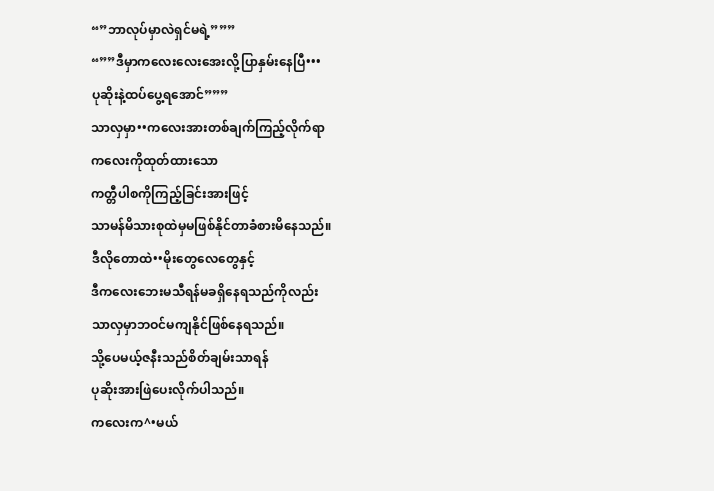“”ဘာလုပ်မှာလဲရှင်မရဲ့”””
“””ဒီမှာကလေးလေးအေးလို့ပြာနှမ်းနေပြီ•••
ပုဆိုးနဲ့ထပ်ပွေ့ရအောင်”””
သာလှမှာ••ကလေးအားတစ်ချက်ကြည့်လိုက်ရာ
ကလေးကိုထုတ်ထားသော
ကတ္တီပါစကိုကြည့်ခြင်းအားဖြင့်
သာမန်မိသားစုထဲမှမဖြစ်နိုင်တာခံစားမိနေသည်။
ဒီလိုတောထဲ••မိုးတွေလေတွေနှင့်
ဒီကလေးဘေးမသီရန်မခရှိနေရသည်ကိုလည်း
သာလှမှာဘဝင်မကျနိုင်ဖြစ်နေရသည်။
သို့ပေမယ့်ဇနီးသည်စိတ်ချမ်းသာရန်
ပုဆိုးအားဖြဲပေးလိုက်ပါသည်။
ကလေးက^•မယ်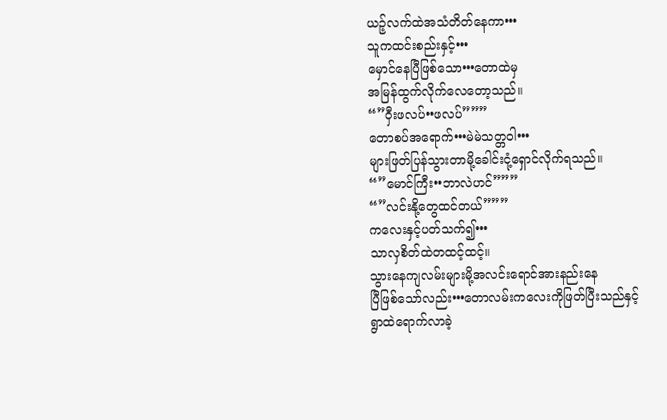ယဉ့်လက်ထဲအသံတိတ်နေကာ•••
သူကထင်းစည်းနှင့်•••
မှောင်နေပြီဖြစ်သော•••တောထဲမှ
အမြန်ထွက်လိုက်လေတော့သည်။
“”ဝှီးဖလပ်••ဖလပ်”””
တောစပ်အရောက်•••မဲမဲသတ္တဝါ•••
များဖြတ်ပြန်သွားတာမို့ခေါင်းငုံ့ရှောင်လိုက်ရသည်။
“”မောင်ကြီး••ဘာလဲဟင်”””
“”လင်းနို့တွေထင်တယ်”””
ကလေးနှင့်ပတ်သက်၍•••
သာလှစိတ်ထဲတထင့်ထင့်။
သွားနေကျလမ်းများမို့အလင်းရောင်အားနည်းနေ
ပြီဖြစ်သော်လည်း•••တောလမ်းကလေးကိုဖြတ်ပြီးသည်နှင့်
ရွာထဲရောက်လာခဲ့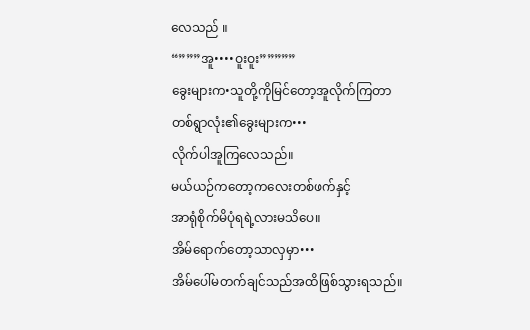လေသည် ။
“”””အူ••••ဝူးဝူး”””””
ခွေးများက•သူတို့ကိုမြင်တော့အူလိုက်ကြတာ
တစ်ရွာလုံး၏ခွေးများက•••
လိုက်ပါအူကြလေသည်။
မယ်ယဉ်ကတော့ကလေးတစ်ဖက်နှင့်
အာရုံစိုက်မိပုံရရဲ့လားမသိပေ။
အိမ်ရောက်တော့သာလှမှာ•••
အိမ်ပေါ်မတက်ချင်သည်အထိဖြစ်သွားရသည်။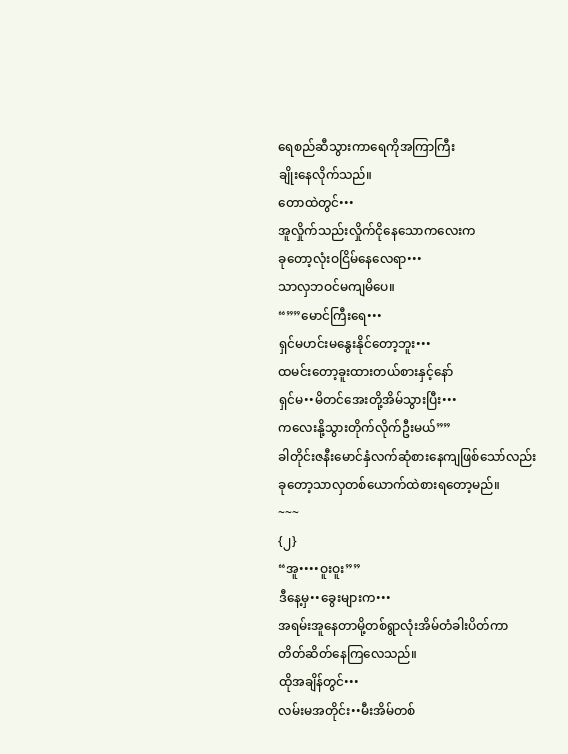ရေစည်ဆီသွားကာရေကိုအကြာကြီး
ချိုးနေလိုက်သည်။
တောထဲတွင်•••
အူလှိုက်သည်းလှိုက်ငိုနေသောကလေးက
ခုတော့လုံးဝငြိမ်နေလေရာ•••
သာလှဘဝင်မကျမိပေ။
“””မောင်ကြီးရေ•••
ရှင်မဟင်းမနွေးနိုင်တော့ဘူး•••
ထမင်းတော့ခူးထားတယ်စားနှင့်နော်
ရှင်မ••မိတင်အေးတို့အိမ်သွားပြီး•••
ကလေးနို့သွားတိုက်လိုက်ဦးမယ်””
ခါတိုင်းဇနီးမောင်နှံလက်ဆုံစားနေကျဖြစ်သော်လည်း
ခုတော့သာလှတစ်ယောက်ထဲစားရတော့မည်။
~~~
{၂}
“အူ••••ဝူးဝူး””
ဒီနေ့မှ••ခွေးများက•••
အရမ်းအူနေတာမို့တစ်ရွာလုံးအိမ်တံခါးပိတ်ကာ
တိတ်ဆိတ်နေကြလေသည်။
ထိုအချိန်တွင်•••
လမ်းမအတိုင်း••မီးအိမ်တစ်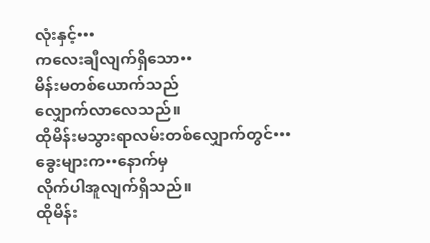လုံးနှင့်•••
ကလေးချီလျက်ရှိသော••
မိန်းမတစ်ယောက်သည်
လျှောက်လာလေသည်။
ထိုမိန်းမသွားရာလမ်းတစ်လျှောက်တွင်•••
ခွေးများက••နောက်မှ
လိုက်ပါအူလျက်ရှိသည်။
ထိုမိန်း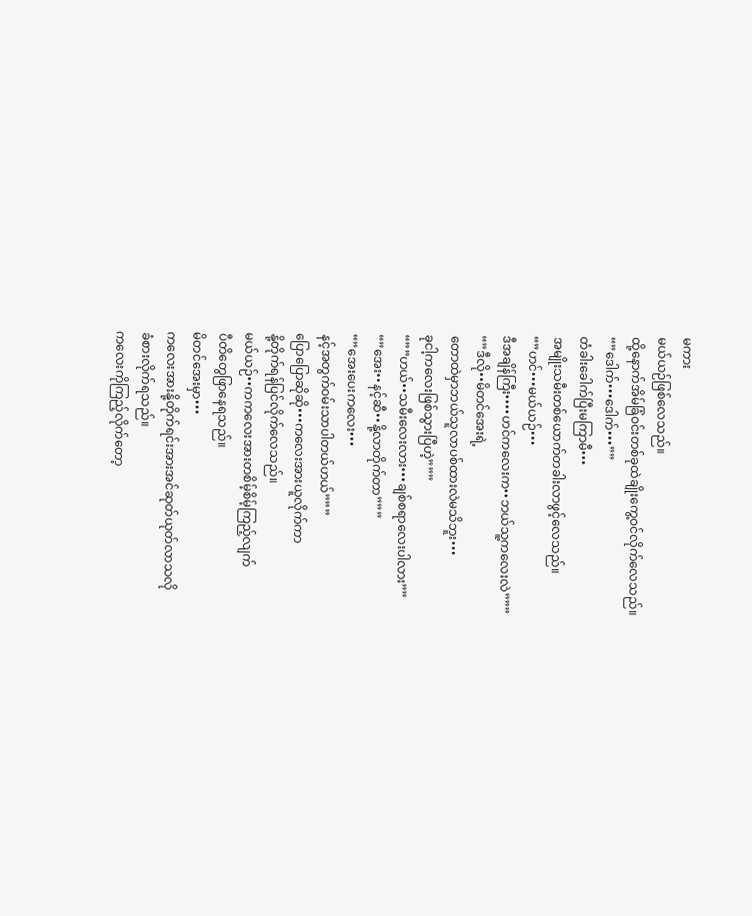မကား
မယ်ယဉ်ဖြစ်လေသည်။
ထို့နောက်အိမ်ခြံဝင်းတစ်ခုထဲချိုးကွေ့ဝင်လိုက်လေသည်။
“”ဒေါက်•••ဒေါက်•••””
တံခါးခေါက်ပြီးမကြာမီ•••
အမျိုးသမီးတစ်ယောက်တခါးလာဖွင့်လေသည်။
“”ဟင်•••မယ်ယဉ်•••
ဒီအချိန်ကြီး••••ဟင်ကလေးက••ဘယ်သူ့ကလေးလဲ”””
“”ဒီလို••မိတင်အေးရဲ့
တောထဲမှာဘယ်သူလာပစ်ထားလဲမသိဘူး•••
ခုငါ့ကလေးဖြစ်သွားပြီဟဲ့”””
“””ဟယ်••သမီးလေးလား•••ချစ်စရာလေးပါလား””
“”အေး••နင့်ဆီ••နို့လာတိုက်တာ”””
“”အေးပေးကလေး•••
နင့်အတွက်ဝမ်းသာပါတယ်ဟယ်”””
ပြောပြောဆိုဆို•••ကလေးအားယူလိုက်ကာ
နို့တိုက်ရန်ပြင်လိုက်လေသည်။
မယ်ယဉ်••ကကလေးအားတစိမ့်စိမ့်ကြည့်လျက်
ပီတိတွေဖြာနေရသည်။
မိတင်အေးမှာ•••
ကလေးအားနို့တိုက်ရင်းအားအင်ဆုတ်ယုတ်လာသလို
ခံစားလိုက်ရသည်။
ကလေးကိုကြည့်လိုက်တော့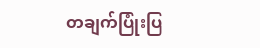တချက်ပြုံးပြ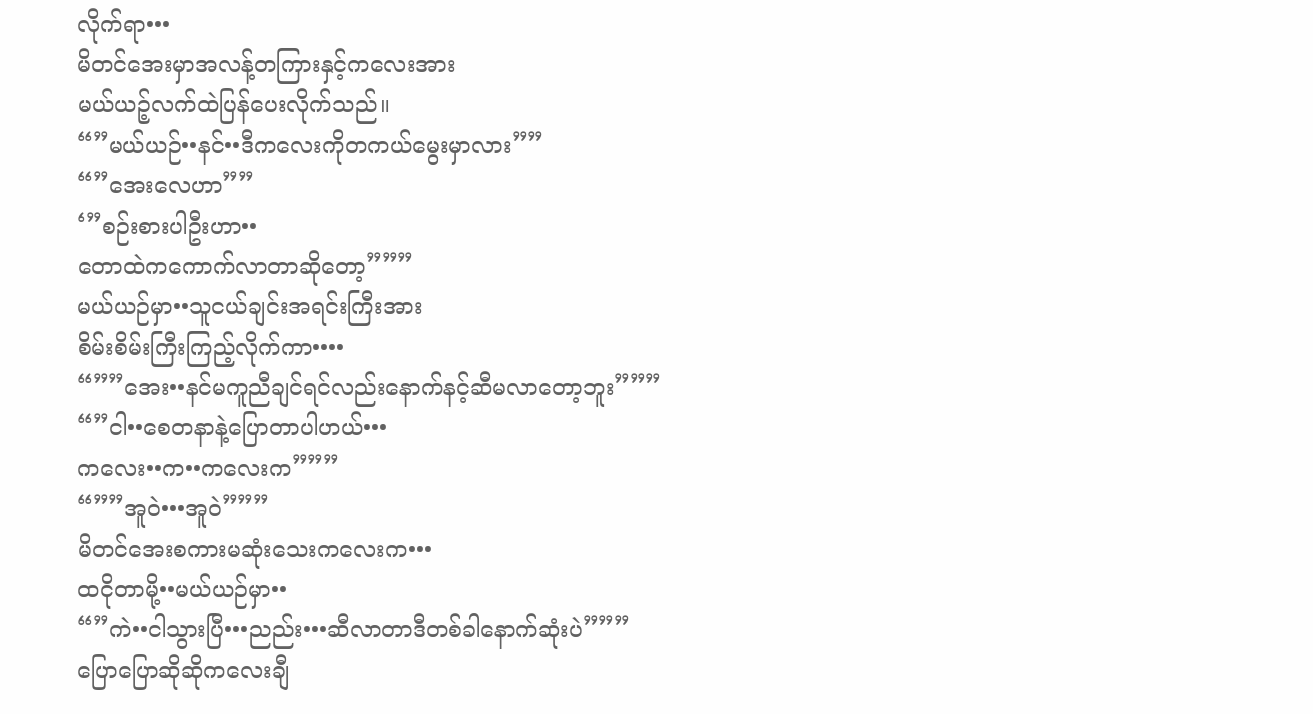လိုက်ရာ•••
မိတင်အေးမှာအလန့်တကြားနှင့်ကလေးအား
မယ်ယဉ့်လက်ထဲပြန်ပေးလိုက်သည်။
“”မယ်ယဉ်••နင်••ဒီကလေးကိုတကယ်မွေးမှာလား””
“”အေးလေဟာ””
‘”စဉ်းစားပါဦးဟာ••
တောထဲကကောက်လာတာဆိုတော့”””
မယ်ယဉ်မှာ••သူငယ်ချင်းအရင်းကြီးအား
စိမ်းစိမ်းကြီးကြည့်လိုက်ကာ••••
“””အေး••နင်မကူညီချင်ရင်လည်းနောက်နင့်ဆီမလာတော့ဘူး”””
“”ငါ••စေတနာနဲ့ပြောတာပါဟယ်•••
ကလေး••က••ကလေးက”””
“””အူဝဲ•••အူဝဲ”””
မိတင်အေးစကားမဆုံးသေးကလေးက•••
ထငိုတာမို့••မယ်ယဉ်မှာ••
“”ကဲ••ငါသွားပြီ•••ညည်း•••ဆီလာတာဒီတစ်ခါနောက်ဆုံးပဲ”””
ပြောပြောဆိုဆိုကလေးချီ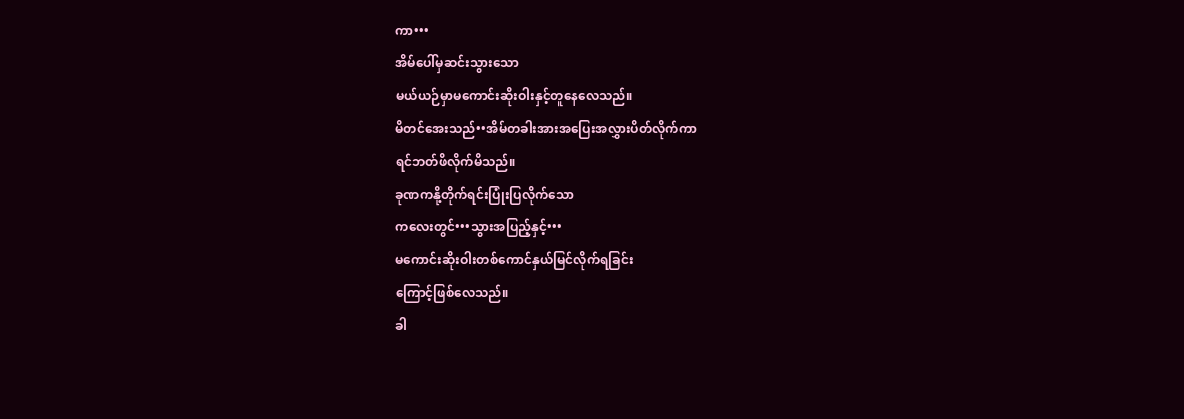ကာ•••
အိမ်ပေါ်မှဆင်းသွားသော
မယ်ယဉ်မှာမကောင်းဆိုးဝါးနှင့်တူနေလေသည်။
မိတင်အေးသည်••အိမ်တခါးအားအပြေးအလွှားပိတ်လိုက်ကာ
ရင်ဘတ်ဖိလိုက်မိသည်။
ခုဏကနို့တိုက်ရင်းပြုံးပြလိုက်သော
ကလေးတွင်•••သွားအပြည့်နှင့်•••
မကောင်းဆိုးဝါးတစ်ကောင်နှယ်မြင်လိုက်ရခြင်း
ကြောင့်ဖြစ်လေသည်။
ခါ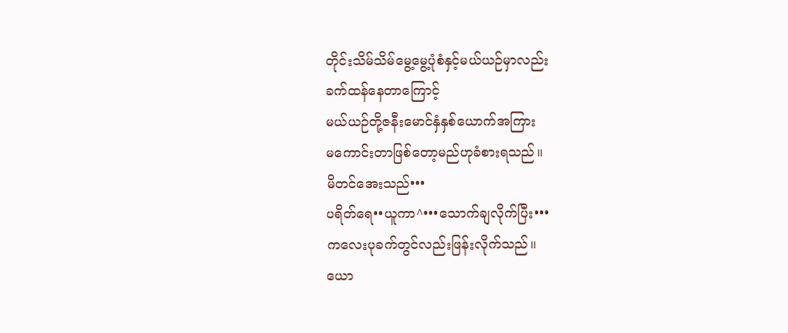တိုင်းသိမ်သိမ်မွေ့မွေ့ပုံစံနှင့်မယ်ယဉ်မှာလည်း
ခက်ထန်နေတာကြောင့်
မယ်ယဉ်တို့ဇနီးမောင်နှံနှစ်ယောက်အကြား
မကောင်းတာဖြစ်တော့မည်ဟုခံစားရသည်။
မိတင်အေးသည်•••
ပရိတ်ရေ••ယူကာ^•••သောက်ချလိုက်ပြီး•••
ကလေးပုခက်တွင်လည်းဖြန်းလိုက်သည်။
ယော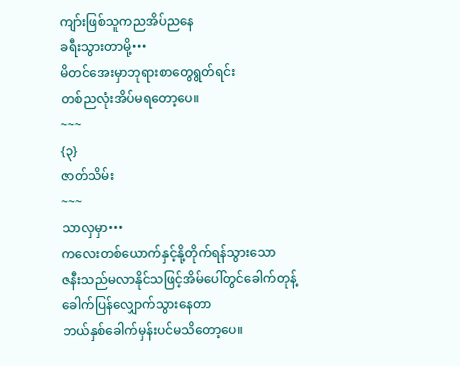ကျာ်းဖြစ်သူကညအိပ်ညနေ
ခရီးသွားတာမို့•••
မိတင်အေးမှာဘုရားစာတွေရွတ်ရင်း
တစ်ညလုံးအိပ်မရတော့ပေ။
~~~
{၃}
ဇာတ်သိမ်း
~~~
သာလှမှာ•••
ကလေးတစ်ယောက်နှင့်နို့တိုက်ရန်သွားသော
ဇနီးသည်မလာနိုင်သဖြင့်အိမ်ပေါ်တွင်ခေါက်တုန့်
ခေါက်ပြန်လျှောက်သွားနေတာ
ဘယ်နှစ်ခေါက်မှန်းပင်မသိတော့ပေ။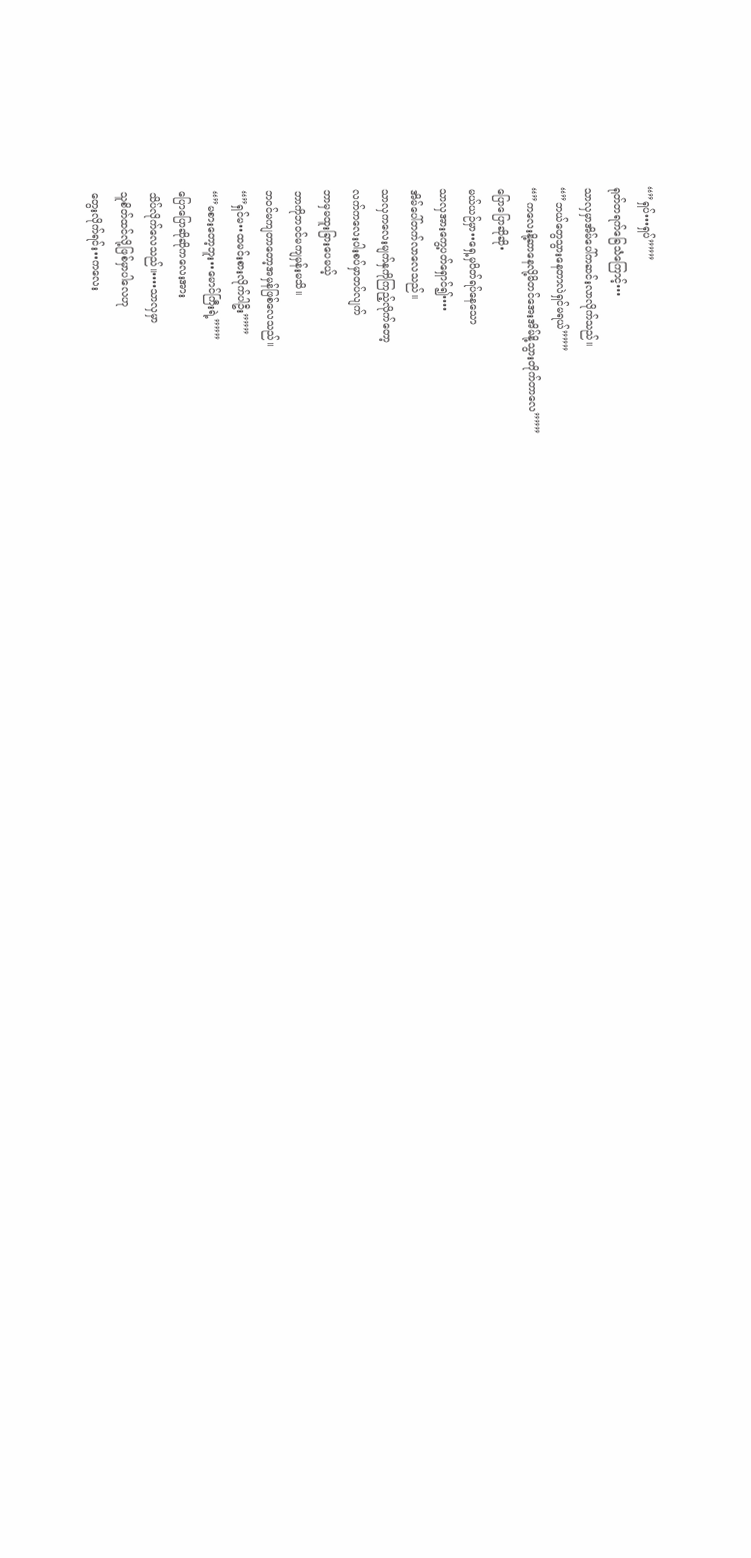“”ရှပ်•••ရှပ်”””
ရုတ်တရက်ခြေသံကြောင့်•••
သာလှမှာအိမ်ပေါ်ကဆင်းလာလိုက်သည်။
“”ဘယ်တွေသွားနေတာလဲရှင်မရယ်”””
“”ကလေးနို့ဆာနေလို့မိတင်အေးအိမ်နို့သွားတိုက်တာလေ”””
ပြောပြောဆိုဆို•
မယ်ယဉ်မှာ••ရှေ့မှပိတ်ရပ်နေသော
သာလှအားကွေ့ပတ်ရှောင်၍••••
အိမ်ပေါ်တက်လာလေသည်။
သာလှကလေးမျက်နှကိုကြည့်လိုက်တော့
လက်ကလေးပါးစပ်မှာတပ်လျက်
ဘာမှမထူးခြားပေမယ့်
ဘာကိုဘဝင်မကျမှန်းမသိ။
ဘဝင်မကျတာတော့အမှန်ဖြစ်လေသည်။
“”ရှင်မ••ထမင်းစားလိုက်ပါဦး”””
“”မစားတော့ဘူး••မောင်ကြီးရဲ့”””
ပြောပြောဆိုဆိုကလေးအား
သိပ်လိုက်လေသည်။••••သာလှမှာ
သူစိတ်ထင်လို့ဖြစ်မှာပါလေဟု
တွေးလိုက်ရင်း••ကလေး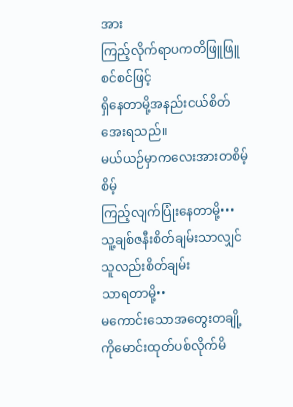အား
ကြည့်လိုက်ရာပကတိဖြူဖြူစင်စင်ဖြင့်
ရှိနေတာမို့အနည်းငယ်စိတ်အေးရသည်။
မယ်ယဉ်မှာကလေးအားတစိမ့်စိမ့်
ကြည့်လျက်ပြုံးနေတာမို့•••
သူ့ချစ်ဇနီးစိတ်ချမ်းသာလျှင်သူလည်းစိတ်ချမ်း
သာရတာမို့••
မကောင်းသောအတွေးတချို့ကိုမောင်းထုတ်ပစ်လိုက်မိ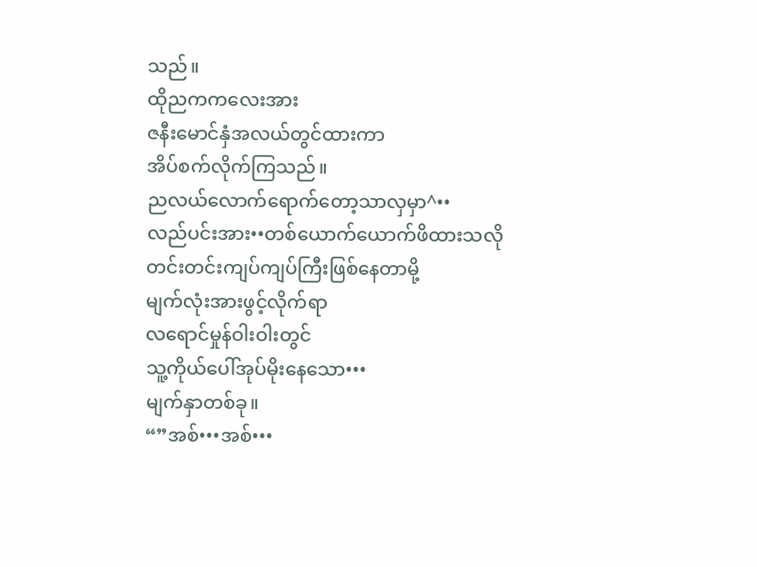သည်။
ထိုညကကလေးအား
ဇနီးမောင်နှံအလယ်တွင်ထားကာ
အိပ်စက်လိုက်ကြသည်။
ညလယ်လောက်ရောက်တော့သာလှမှာ^••
လည်ပင်းအား••တစ်ယောက်ယောက်ဖိထားသလို
တင်းတင်းကျပ်ကျပ်ကြီးဖြစ်နေတာမို့
မျက်လုံးအားဖွင့်လိုက်ရာ
လရောင်မှုန်ဝါးဝါးတွင်
သူ့ကိုယ်ပေါ်အုပ်မိုးနေသော•••
မျက်နှာတစ်ခု။
“”အစ်•••အစ်•••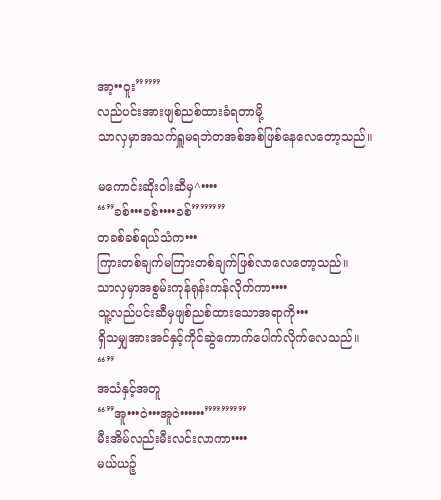အာ့••ဝူး”””
လည်ပင်းအားဖျစ်ညစ်ထားခံရတာမို့
သာလှမှာအသက်ရှူမရဘဲတအစ်အစ်ဖြစ်နေလေတော့သည်။

မကောင်းဆိုးဝါးဆီမှ^••••
“”ခစ်•••ခစ်••••ခစ်””””
တခစ်ခစ်ရယ်သံက•••
ကြားတစ်ချက်မကြားတစ်ချက်ဖြစ်လာလေတော့သည်။
သာလှမှာအစွမ်းကုန်ရုန်းကန်လိုက်ကာ••••
သူ့လည်ပင်းဆီမှဖျစ်ညစ်ထားသောအရာကို•••
ရှိသမျှအားအင်နှင့်ကိုင်ဆွဲကောက်ပေါက်လိုက်လေသည်။
“”
အသံနှင့်အတူ
“”အူ•••ဝဲ•••အူဝဲ••••••”””””
မီးအိမ်လည်းမီးလင်းလာကာ••••
မယ်ယဉ့်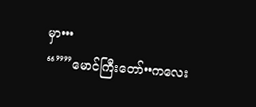မှာ•••
“””မောင်ကြီးတော်••ကလေး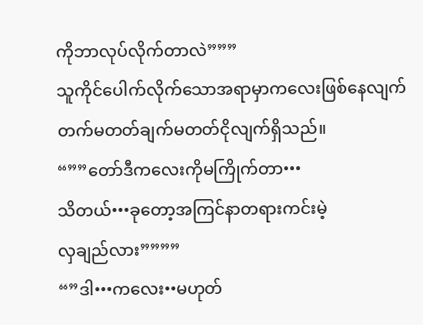ကိုဘာလုပ်လိုက်တာလဲ”””
သူကိုင်ပေါက်လိုက်သောအရာမှာကလေးဖြစ်နေလျက်
တက်မတတ်ချက်မတတ်ငိုလျက်ရှိသည်။
“””တော်ဒီကလေးကိုမကြိုက်တာ•••
သိတယ်•••ခုတော့အကြင်နာတရားကင်းမဲ့
လှချည်လား””””
“”ဒါ•••ကလေး••မဟုတ်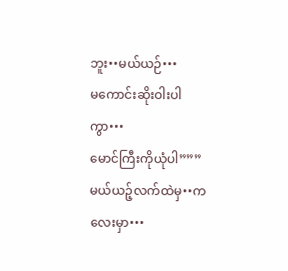ဘူး••မယ်ယဉ်•••
မကောင်းဆိုးဝါးပါကွာ•••
မောင်ကြီးကိုယုံပါ”””
မယ်ယဉ့်လက်ထဲမှ••ကလေးမှာ•••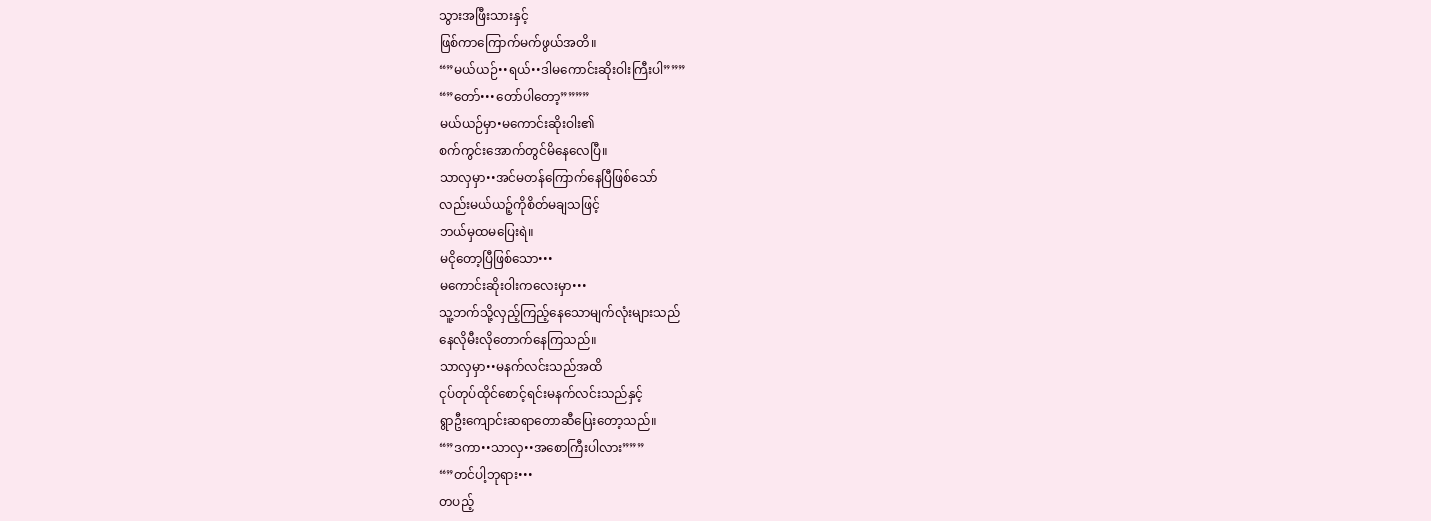သွားအဖြီးသားနှင့်
ဖြစ်ကာကြောက်မက်ဖွယ်အတိ။
“”မယ်ယဉ်••ရယ်••ဒါမကောင်းဆိုးဝါးကြီးပါ”””
“”တော်•••တော်ပါတော့””””
မယ်ယဉ်မှာ•မကောင်းဆိုးဝါး၏
စက်ကွင်းအောက်တွင်မိနေလေပြီ။
သာလှမှာ••အင်မတန်ကြောက်နေပြီဖြစ်သော်
လည်းမယ်ယဉ့်ကိုစိတ်မချသဖြင့်
ဘယ်မှထမပြေးရဲ။
မငိုတော့ပြီဖြစ်သော•••
မကောင်းဆိုးဝါးကလေးမှာ•••
သူ့ဘက်သို့လှည့်ကြည့်နေသောမျက်လုံးများသည်
နေလိုမီးလိုတောက်နေကြသည်။
သာလှမှာ••မနက်လင်းသည်အထိ
ငုပ်တုပ်ထိုင်စောင့်ရင်းမနက်လင်းသည်နှင့်
ရွာဦးကျောင်းဆရာတောဆီပြေးတော့သည်။
“”ဒကာ••သာလှ••အစောကြီးပါလား”””
“”တင်ပါ့ဘုရား•••
တပည့်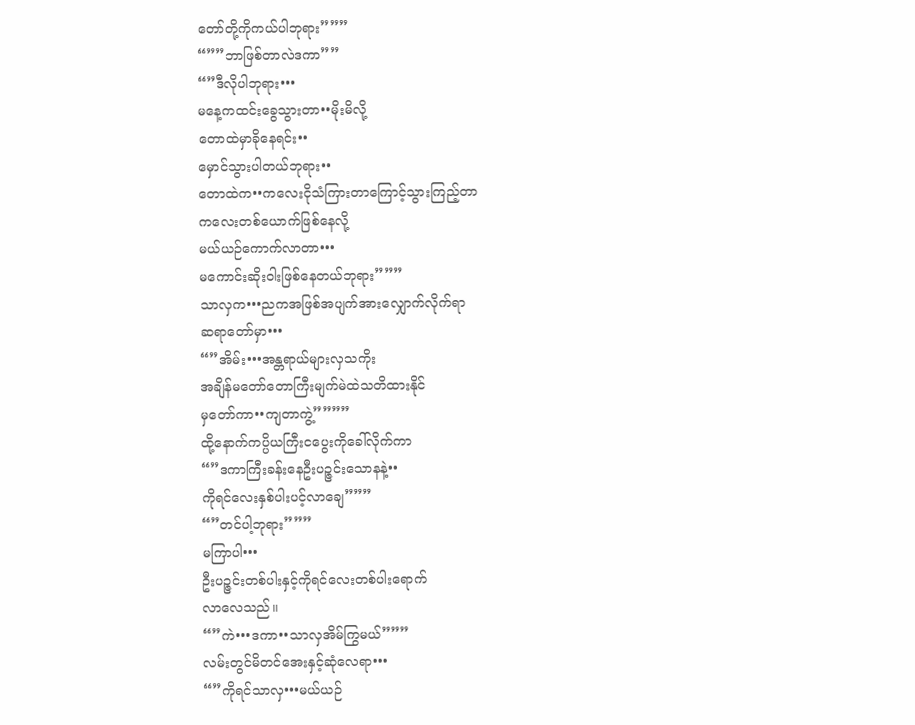တော်တို့ကိုကယ်ပါဘုရား”””
“””ဘာဖြစ်တာလဲဒကာ””
“”ဒီလိုပါဘုရား•••
မနေ့ကထင်းခွေသွားတာ••မိုးမိလို့
တောထဲမှာခိုနေရင်း••
မှောင်သွားပါတယ်ဘုရား••
တောထဲက••ကလေးငိုသံကြားတာကြောင့်သွားကြည့်တာ
ကလေးတစ်ယောက်ဖြစ်နေလို့
မယ်ယဉ်ကောက်လာတာ•••
မကောင်းဆိုးဝါးဖြစ်နေတယ်ဘုရား”””
သာလှက•••ညကအဖြစ်အပျက်အားလျှောက်လိုက်ရာ
ဆရာတော်မှာ•••
“”အိမ်း•••အန္တရာယ်များလှသကိုး
အချိန်မတော်တောကြီးမျက်မဲထဲသတိထားနိုင်
မှတော်ကာ••ကျတာကွဲ့””””
ထို့နောက်ကပ္ပိယကြီးငပွေးကိုခေါ်လိုက်ကာ
“”ဒကာကြီးခန်းနေဦးပဉ္ဇင်းသောနနဲ့••
ကိုရင်လေးနှစ်ပါးပင့်လာချေ”””
“”တင်ပါ့ဘုရား”””
မကြာပါ•••
ဦးပဉ္ဇင်းတစ်ပါးနှင့်ကိုရင်လေးတစ်ပါးရောက်
လာလေသည်။
“”ကဲ•••ဒကာ••သာလှအိမ်ကြွမယ်”””
လမ်းတွင်မိတင်အေးနှင့်ဆုံလေရာ•••
“”ကိုရင်သာလှ•••မယ်ယဉ်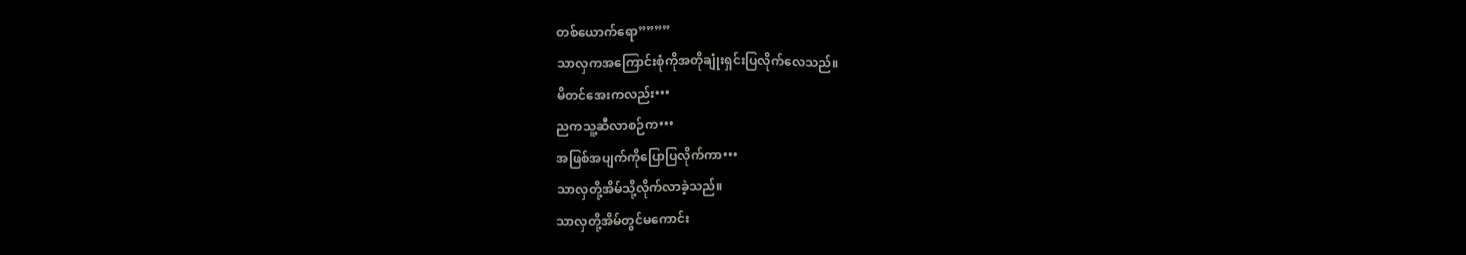တစ်ယောက်ရော””””
သာလှကအကြောင်းစုံကိုအတိုချုံးရှင်းပြလိုက်လေသည်။
မိတင်အေးကလည်း•••
ညကသူ့ဆီလာစဉ်က•••
အဖြစ်အပျက်ကိုပြောပြလိုက်ကာ•••
သာလှတို့အိမ်သို့လိုက်လာခဲ့သည်။
သာလှတို့အိမ်တွင်မကောင်း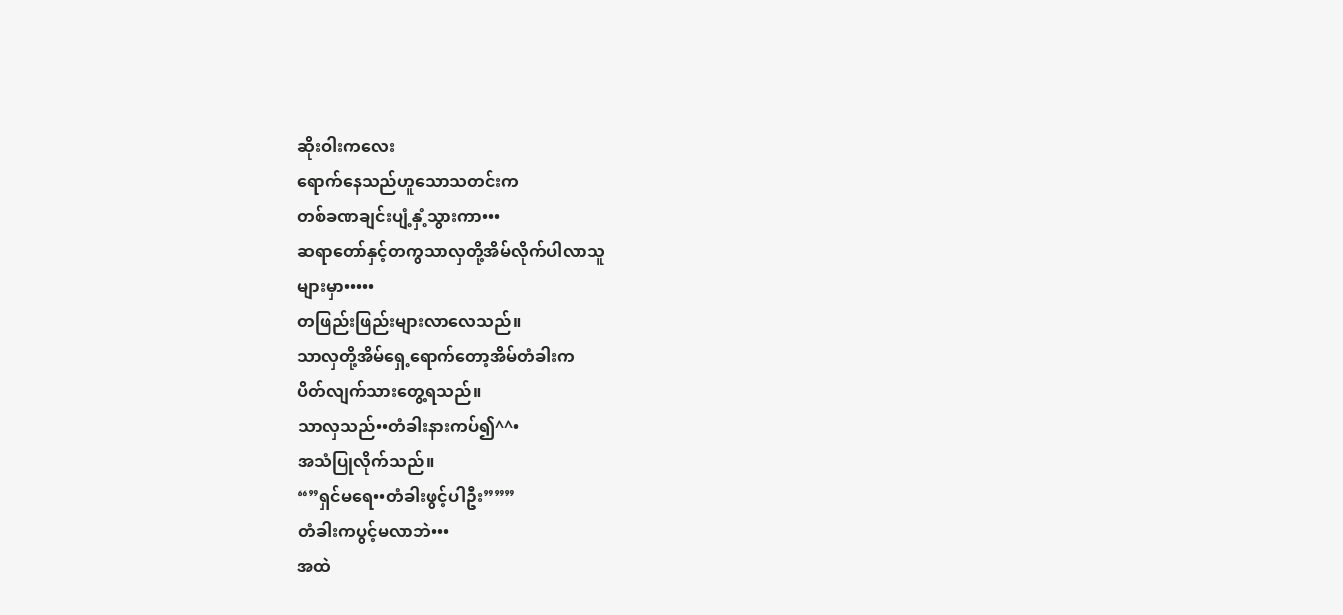ဆိုးဝါးကလေး
ရောက်နေသည်ဟူသောသတင်းက
တစ်ခဏချင်းပျံ့နှံ့သွားကာ•••
ဆရာတော်နှင့်တကွသာလှတို့အိမ်လိုက်ပါလာသူ
များမှာ•••••
တဖြည်းဖြည်းများလာလေသည်။
သာလှတို့အိမ်ရှေ့ရောက်တော့အိမ်တံခါးက
ပိတ်လျက်သားတွေ့ရသည်။
သာလှသည်••တံခါးနားကပ်၍^^•
အသံပြုလိုက်သည်။
“”ရှင်မရေ••တံခါးဖွင့်ပါဦး”””
တံခါးကပွင့်မလာဘဲ•••
အထဲ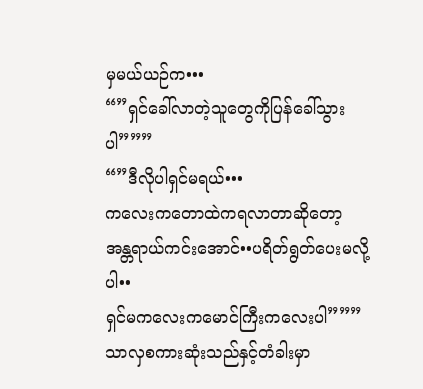မှမယ်ယဉ်က•••
“”ရှင်ခေါ်လာတဲ့သူတွေကိုပြန်ခေါ်သွားပါ”””
“”ဒီလိုပါရှင်မရယ်•••
ကလေးကတောထဲကရလာတာဆိုတော့
အန္တရာယ်ကင်းအောင်••ပရိတ်ရွတ်ပေးမလို့ပါ••
ရှင်မကလေးကမောင်ကြီးကလေးပါ”””
သာလှစကားဆုံးသည်နှင့်တံခါးမှာ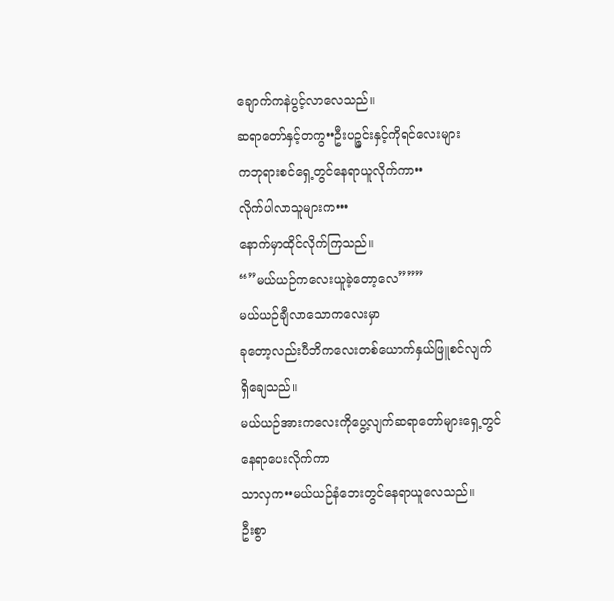ချောက်ကနဲပွင့်လာလေသည်။
ဆရာတော်နှင့်တကွ••ဦးပဉ္ဇင်းနှင့်ကိုရင်လေးများ
ကဘုရားစင်ရှေ့တွင်နေရာယူလိုက်ကာ••
လိုက်ပါလာသူများက•••
နောက်မှာထိုင်လိုက်ကြသည်။
“”မယ်ယဉ်ကလေးယူခဲ့တော့လေ”””
မယ်ယဉ်ချီလာသောကလေးမှာ
ခုတော့လည်းပီဘိကလေးတစ်ယောက်နှယ်ဖြူစင်လျက်
ရှိချေသည်။
မယ်ယဉ်အားကလေးကိုပွေ့လျက်ဆရာတော်များရှေ့တွင်
နေရာပေးလိုက်ကာ
သာလှက••မယ်ယဉ်နံဘေးတွင်နေရာယူလေသည်။
ဦးစွာ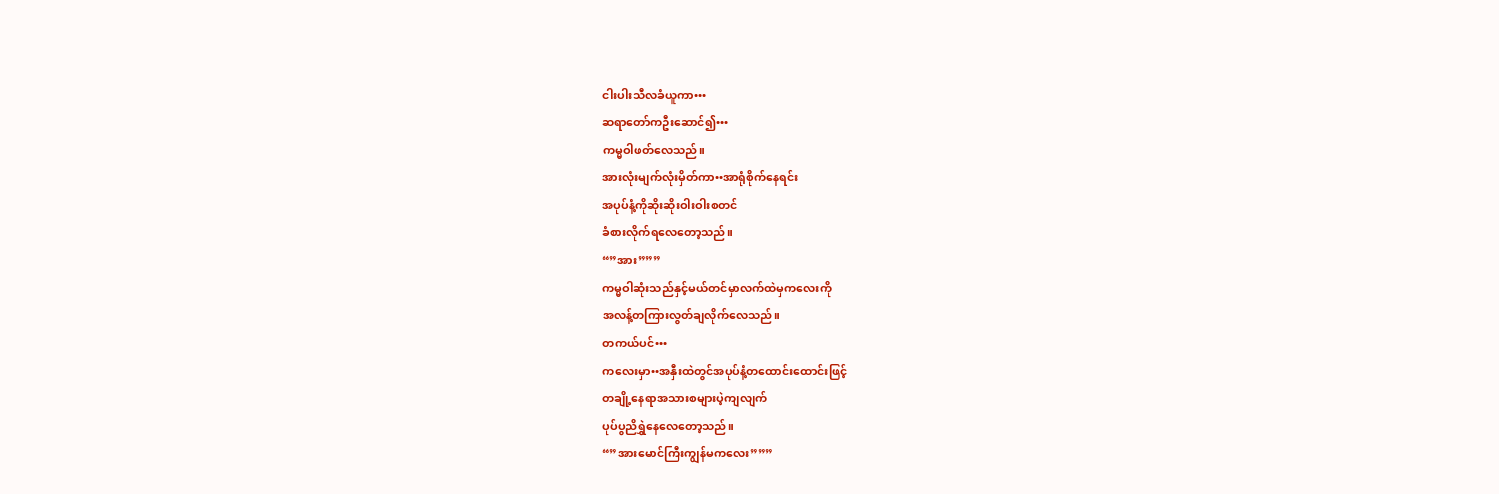ငါးပါးသီလခံယူကာ•••
ဆရာတော်ကဦးဆောင်၍•••
ကမ္မဝါဖတ်လေသည်။
အားလုံးမျက်လုံးမှိတ်ကာ••အာရုံစိုက်နေရင်း
အပုပ်နံ့ကိုဆိုးဆိုးဝါးဝါးစတင်
ခံစားလိုက်ရလေတော့သည်။
“”အား”””
ကမ္မဝါဆုံးသည်နှင့်မယ်တင်မှာလက်ထဲမှကလေးကို
အလန့်တကြားလွတ်ချလိုက်လေသည်။
တကယ်ပင်•••
ကလေးမှာ••အနှီးထဲတွင်အပုပ်နံ့တထောင်းထောင်းဖြင့်
တချို့နေရာအသားစများပဲ့ကျလျက်
ပုပ်ပွညိရွှဲနေလေတော့သည်။
“”အားမောင်ကြီးကျွန်မကလေး”””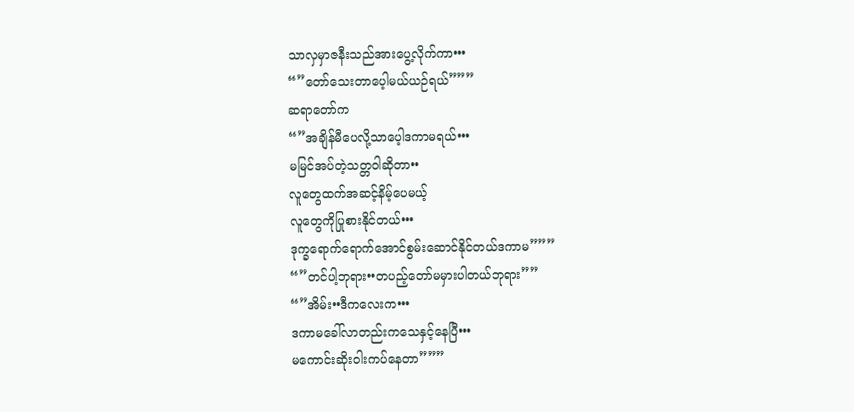သာလှမှာဇနီးသည်အားပွေ့လိုက်ကာ•••
“”တော်သေးတာပေ့ါမယ်ယဉ်ရယ်”””
ဆရာတော်က
“”အချိန်မီပေလို့သာပေ့ါဒကာမရယ်•••
မမြင်အပ်တဲ့သတ္တဝါဆိုတာ••
လူတွေထက်အဆင့်နိမ့်ပေမယ့်
လူတွေကိုပြုစားနိုင်တယ်•••
ဒုက္ခရောက်ရောက်အောင်စွမ်းဆောင်နိုင်တယ်ဒကာမ”””
“”တင်ပါ့ဘုရား••တပည့်တော်မမှားပါတယ်ဘုရား””
“”အိမ်း••ဒီကလေးက•••
ဒကာမခေါ်လာတည်းကသေနှင့်နေပြီ•••
မကောင်းဆိုးဝါးကပ်နေတာ”””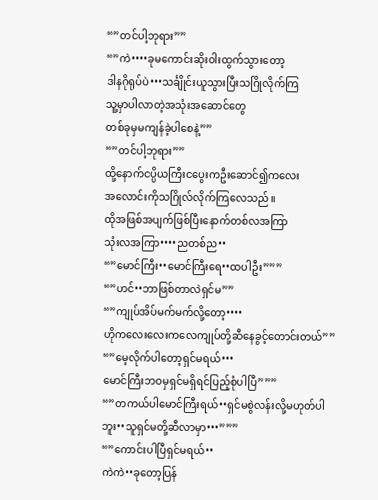“”တင်ပါ့ဘုရား””
“”ကဲ••••ခုမကောင်းဆိုးဝါးထွက်သွားတော့
ဒါနဂိုရုပ်ပဲ•••သင်္ချိုင်းယူသွားပြီးသဂြိုလိုက်ကြ
သူ့မှာပါလာတဲ့အသုံးအဆောင်တွေ
တစ်ခုမှမကျန်ခဲ့ပါစေနဲ့””
“”တင်ပါ့ဘုရား””
ထို့နောက်ငပ္ပိယကြီးငပွေးကဦးဆောင်၍ကလေး
အလောင်းကိုသဂြိုလ်လိုက်ကြလေသည်။
ထိုအဖြစ်အပျက်ဖြစ်ပြီးနောက်တစ်လအကြာ
သုံးလအကြာ••••ညတစ်ည••
“”မောင်ကြီး••မောင်ကြီးရေ••ထပါဦး”””
“”ဟင်••ဘာဖြစ်တာလဲရှင်မ””
“”ကျုပ်အိပ်မက်မက်လို့တော့••••
ဟိုကလေးလေးကလေကျုပ်တို့ဆီနေခွင့်တောင်းတယ်””
“”မေ့လိုက်ပါတော့ရှင်မရယ်•••
မောင်ကြီးဘဝမှရှင်မရှိရင်ပြည့်စုံပါပြီ”””
“”တကယ်ပါမောင်ကြီးရယ်••ရှင်မစွဲလန်းလို့မဟုတ်ပါ
ဘူး••သူရှင်မတို့ဆီလာမှာ•••”””
“”ကောင်းပါပြီရှင်မရယ်••
ကဲကဲ••ခုတော့ပြန်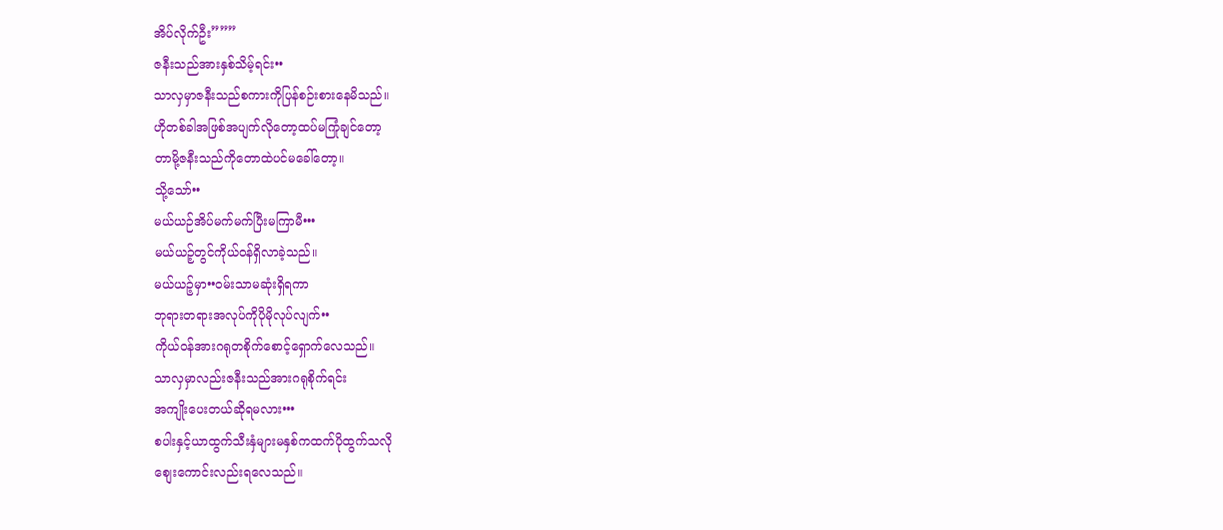အိပ်လိုက်ဦး”””
ဇနီးသည်အားနှစ်သိမ့်ရင်း••
သာလှမှာဇနီးသည်စကားကိုပြန်စဉ်းစားနေမိသည်။
ဟိုတစ်ခါအဖြစ်အပျက်လိုတော့ထပ်မကြုံချင်တော့
တာမို့ဇနီးသည်ကိုတောထဲပင်မခေါ်တော့။
သို့သော်••
မယ်ယဉ်အိပ်မက်မက်ပြီးမကြာမီ•••
မယ်ယဉ့်တွင်ကိုယ်ဝန်ရှိလာခဲ့သည်။
မယ်ယဉ့်မှာ••ဝမ်းသာမဆုံးရှိရကာ
ဘုရားတရားအလုပ်ကိုပိုမိုလုပ်လျက်••
ကိုယ်ဝန်အားဂရုတစိုက်စောင့်ရှောက်လေသည်။
သာလှမှာလည်းဇနီးသည်အားဂရုစိုက်ရင်း
အကျိုးပေးတယ်ဆိုရမလား•••
စပါးနှင့်ယာထွက်သီးနှံများမနှစ်ကထက်ပိုထွက်သလို
စျေးကောင်းလည်းရလေသည်။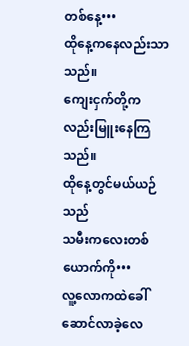တစ်နေ့•••
ထိုနေ့ကနေလည်းသာသည်။
ကျေးငှက်တို့ကလည်းမြူးနေကြသည်။
ထိုနေ့တွင်မယ်ယဉ်သည်
သမီးကလေးတစ်ယောက်ကို•••
လူ့လောကထဲခေါ်ဆောင်လာခဲ့လေ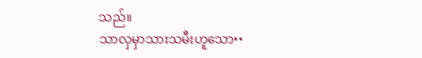သည်။
သာလှမှာသားသမီးဟူသော••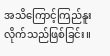အသိကြောင့်ကြည်နူးလိုက်သည်ဖြစ်ခြင်း။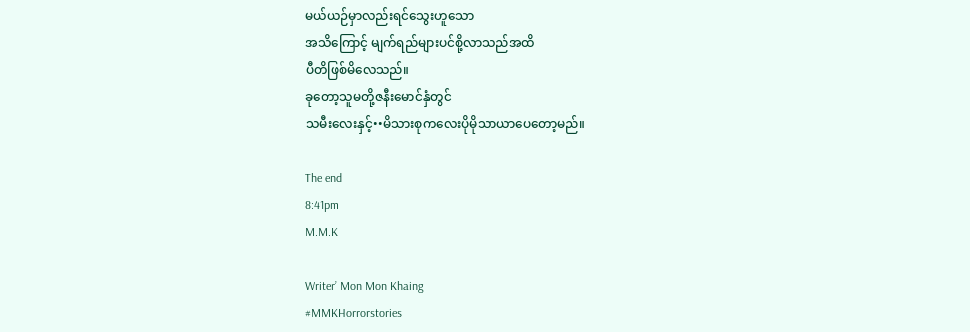မယ်ယဉ်မှာလည်းရင်သွေးဟူသော
အသိကြောင့် မျက်ရည်များပင်စို့လာသည်အထိ
ပီတိဖြစ်မိလေသည်။
ခုတော့သူမတို့ဇနီးမောင်နှံတွင်
သမီးလေးနှင့်••မိသားစုကလေးပိုမိုသာယာပေတော့မည်။

The end
8:41pm
M.M.K

Writer’ Mon Mon Khaing
#MMKHorrorstories